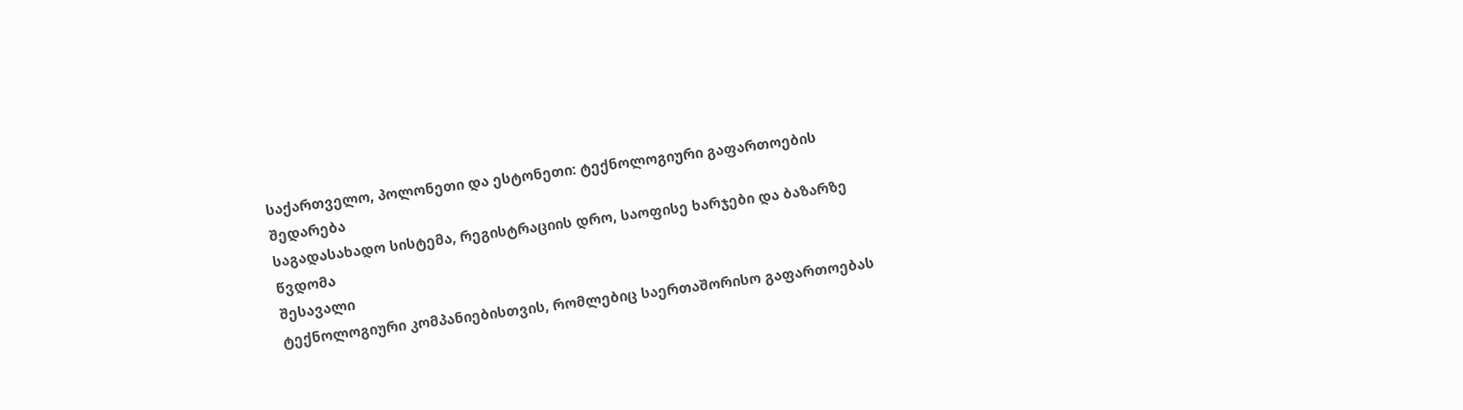საქართველო, პოლონეთი და ესტონეთი: ტექნოლოგიური გაფართოების შედარება
საგადასახადო სისტემა, რეგისტრაციის დრო, საოფისე ხარჯები და ბაზარზე წვდომა
შესავალი
ტექნოლოგიური კომპანიებისთვის, რომლებიც საერთაშორისო გაფართოებას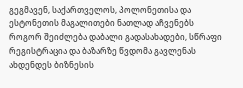გეგმავენ, საქართველოს, პოლონეთისა და ესტონეთის მაგალითები ნათლად აჩვენებს როგორ შეიძლება დაბალი გადასახადები, სწრაფი რეგისტრაცია და ბაზარზე წვდომა გავლენას ახდენდეს ბიზნესის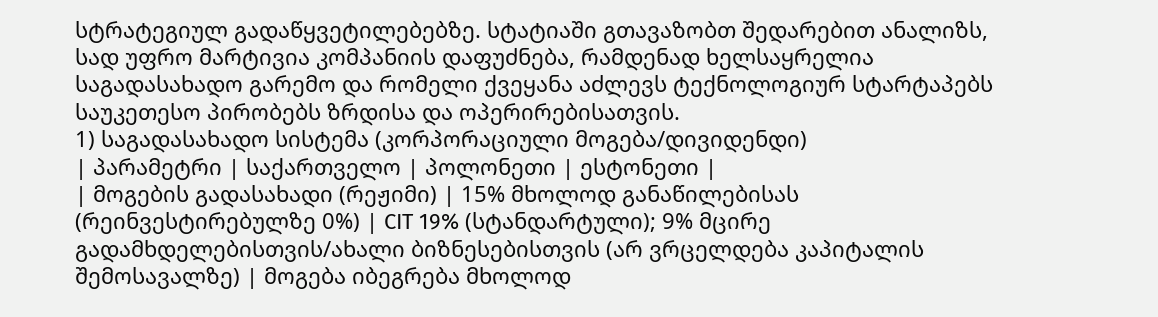სტრატეგიულ გადაწყვეტილებებზე. სტატიაში გთავაზობთ შედარებით ანალიზს, სად უფრო მარტივია კომპანიის დაფუძნება, რამდენად ხელსაყრელია საგადასახადო გარემო და რომელი ქვეყანა აძლევს ტექნოლოგიურ სტარტაპებს საუკეთესო პირობებს ზრდისა და ოპერირებისათვის.
1) საგადასახადო სისტემა (კორპორაციული მოგება/დივიდენდი)
| პარამეტრი | საქართველო | პოლონეთი | ესტონეთი |
| მოგების გადასახადი (რეჟიმი) | 15% მხოლოდ განაწილებისას (რეინვესტირებულზე 0%) | CIT 19% (სტანდარტული); 9% მცირე გადამხდელებისთვის/ახალი ბიზნესებისთვის (არ ვრცელდება კაპიტალის შემოსავალზე) | მოგება იბეგრება მხოლოდ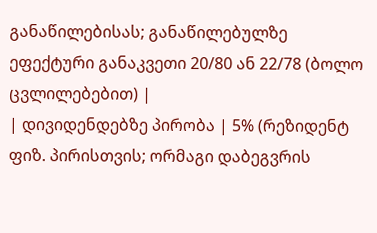განაწილებისას; განაწილებულზე ეფექტური განაკვეთი 20/80 ან 22/78 (ბოლო ცვლილებებით) |
| დივიდენდებზე პირობა | 5% (რეზიდენტ ფიზ. პირისთვის; ორმაგი დაბეგვრის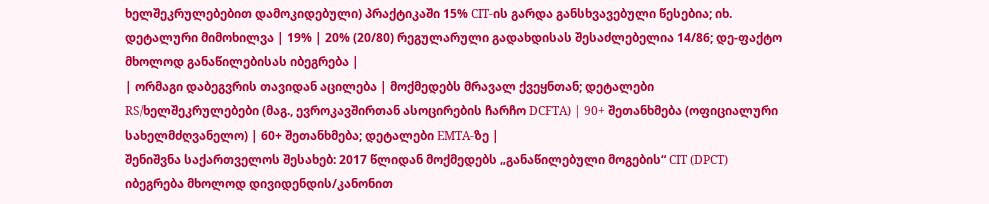ხელშეკრულებებით დამოკიდებული) პრაქტიკაში 15% CIT-ის გარდა განსხვავებული წესებია; იხ. დეტალური მიმოხილვა | 19% | 20% (20/80) რეგულარული გადახდისას შესაძლებელია 14/86; დე-ფაქტო მხოლოდ განაწილებისას იბეგრება |
| ორმაგი დაბეგვრის თავიდან აცილება | მოქმედებს მრავალ ქვეყნთან; დეტალები RS/ხელშეკრულებები (მაგ., ევროკავშირთან ასოცირების ჩარჩო DCFTA) | 90+ შეთანხმება (ოფიციალური სახელმძღვანელო) | 60+ შეთანხმება; დეტალები EMTA-ზე |
შენიშვნა საქართველოს შესახებ: 2017 წლიდან მოქმედებს „განაწილებული მოგების“ CIT (DPCT) იბეგრება მხოლოდ დივიდენდის/კანონით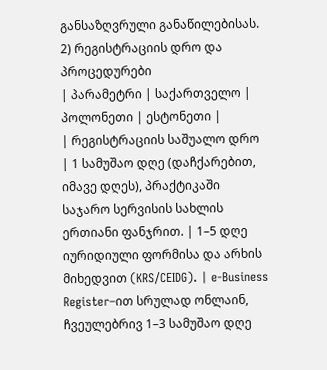განსაზღვრული განაწილებისას.
2) რეგისტრაციის დრო და პროცედურები
| პარამეტრი | საქართველო | პოლონეთი | ესტონეთი |
| რეგისტრაციის საშუალო დრო | 1 სამუშაო დღე (დაჩქარებით, იმავე დღეს), პრაქტიკაში საჯარო სერვისის სახლის ერთიანი ფანჯრით. | 1–5 დღე იურიდიული ფორმისა და არხის მიხედვით (KRS/CEIDG). | e-Business Register–ით სრულად ონლაინ, ჩვეულებრივ 1–3 სამუშაო დღე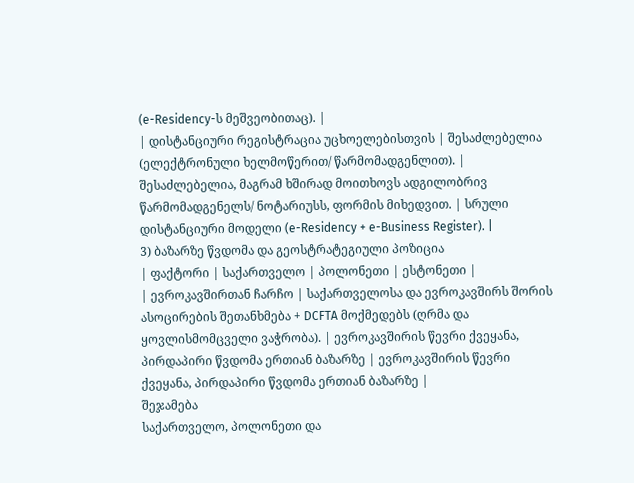(e-Residency-ს მეშვეობითაც). |
| დისტანციური რეგისტრაცია უცხოელებისთვის | შესაძლებელია (ელექტრონული ხელმოწერით/ წარმომადგენლით). | შესაძლებელია, მაგრამ ხშირად მოითხოვს ადგილობრივ წარმომადგენელს/ ნოტარიუსს, ფორმის მიხედვით. | სრული დისტანციური მოდელი (e-Residency + e-Business Register). |
3) ბაზარზე წვდომა და გეოსტრატეგიული პოზიცია
| ფაქტორი | საქართველო | პოლონეთი | ესტონეთი |
| ევროკავშირთან ჩარჩო | საქართველოსა და ევროკავშირს შორის ასოცირების შეთანხმება + DCFTA მოქმედებს (ღრმა და ყოვლისმომცველი ვაჭრობა). | ევროკავშირის წევრი ქვეყანა, პირდაპირი წვდომა ერთიან ბაზარზე | ევროკავშირის წევრი ქვეყანა, პირდაპირი წვდომა ერთიან ბაზარზე |
შეჯამება
საქართველო, პოლონეთი და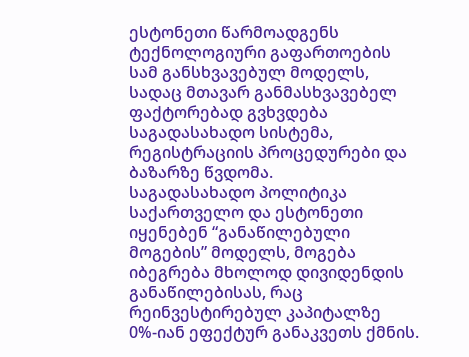ესტონეთი წარმოადგენს ტექნოლოგიური გაფართოების სამ განსხვავებულ მოდელს, სადაც მთავარ განმასხვავებელ ფაქტორებად გვხვდება საგადასახადო სისტემა, რეგისტრაციის პროცედურები და ბაზარზე წვდომა.
საგადასახადო პოლიტიკა
საქართველო და ესტონეთი იყენებენ “განაწილებული მოგების” მოდელს, მოგება იბეგრება მხოლოდ დივიდენდის განაწილებისას, რაც რეინვესტირებულ კაპიტალზე 0%-იან ეფექტურ განაკვეთს ქმნის.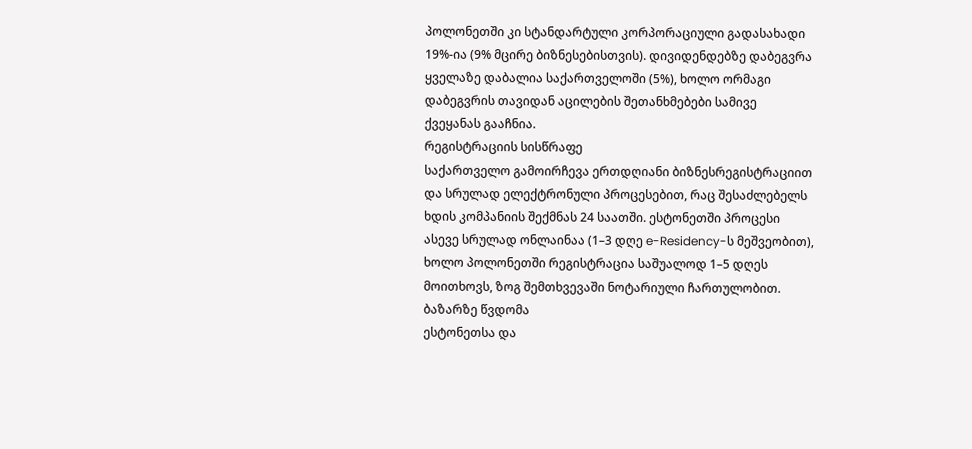პოლონეთში კი სტანდარტული კორპორაციული გადასახადი 19%-ია (9% მცირე ბიზნესებისთვის). დივიდენდებზე დაბეგვრა ყველაზე დაბალია საქართველოში (5%), ხოლო ორმაგი დაბეგვრის თავიდან აცილების შეთანხმებები სამივე ქვეყანას გააჩნია.
რეგისტრაციის სისწრაფე
საქართველო გამოირჩევა ერთდღიანი ბიზნესრეგისტრაციით და სრულად ელექტრონული პროცესებით, რაც შესაძლებელს ხდის კომპანიის შექმნას 24 საათში. ესტონეთში პროცესი ასევე სრულად ონლაინაა (1–3 დღე e-Residency-ს მეშვეობით), ხოლო პოლონეთში რეგისტრაცია საშუალოდ 1–5 დღეს მოითხოვს, ზოგ შემთხვევაში ნოტარიული ჩართულობით.
ბაზარზე წვდომა
ესტონეთსა და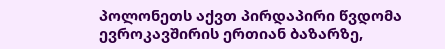პოლონეთს აქვთ პირდაპირი წვდომა ევროკავშირის ერთიან ბაზარზე,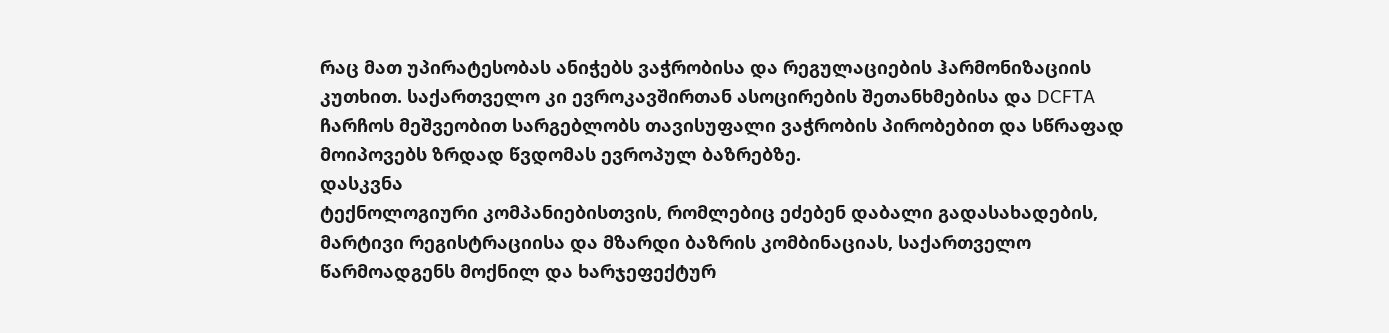რაც მათ უპირატესობას ანიჭებს ვაჭრობისა და რეგულაციების ჰარმონიზაციის კუთხით. საქართველო კი ევროკავშირთან ასოცირების შეთანხმებისა და DCFTA ჩარჩოს მეშვეობით სარგებლობს თავისუფალი ვაჭრობის პირობებით და სწრაფად მოიპოვებს ზრდად წვდომას ევროპულ ბაზრებზე.
დასკვნა
ტექნოლოგიური კომპანიებისთვის, რომლებიც ეძებენ დაბალი გადასახადების, მარტივი რეგისტრაციისა და მზარდი ბაზრის კომბინაციას, საქართველო წარმოადგენს მოქნილ და ხარჯეფექტურ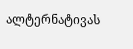ალტერნატივას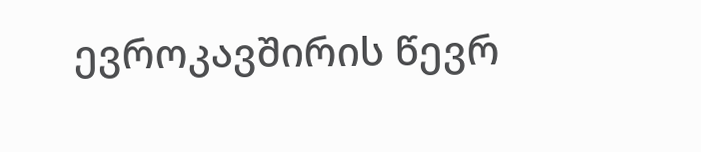ევროკავშირის წევრ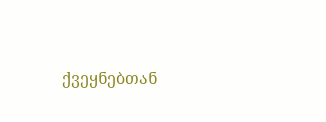ქვეყნებთან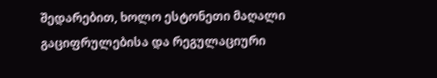შედარებით, ხოლო ესტონეთი მაღალი გაციფრულებისა და რეგულაციური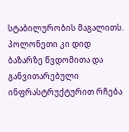სტაბილურობის მაგალითს. პოლონეთი კი დიდ ბაზარზე წვდომითა და განვითარებული ინფრასტრუქტურით რჩება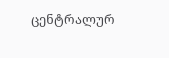ცენტრალურ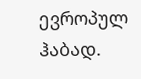ევროპულ ჰაბად.